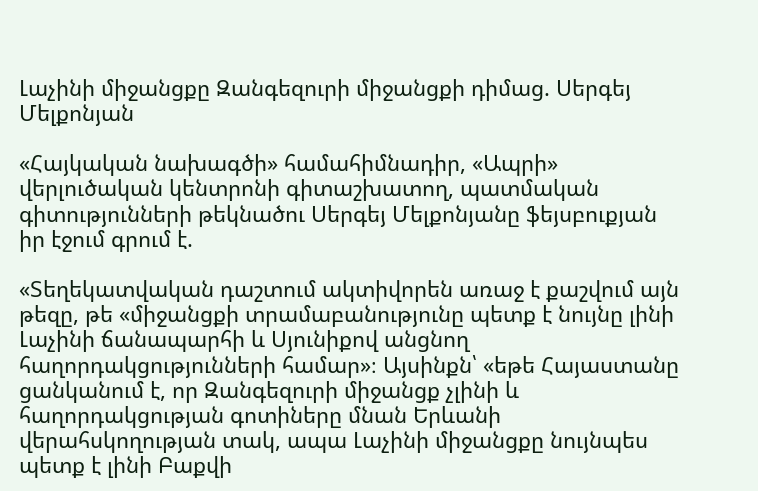Լաչինի միջանցքը Զանգեզուրի միջանցքի դիմաց. Սերգեյ Մելքոնյան

«Հայկական նախագծի» համահիմնադիր, «Ապրի» վերլուծական կենտրոնի գիտաշխատող, պատմական գիտությունների թեկնածու Սերգեյ Մելքոնյանը ֆեյսբուքյան իր էջում գրում է.

«Տեղեկատվական դաշտում ակտիվորեն առաջ է քաշվում այն թեզը, թե «միջանցքի տրամաբանությունը պետք է նույնը լինի Լաչինի ճանապարհի և Սյունիքով անցնող հաղորդակցությունների համար»։ Այսինքն՝ «եթե Հայաստանը ցանկանում է, որ Զանգեզուրի միջանցք չլինի և հաղորդակցության գոտիները մնան Երևանի վերահսկողության տակ, ապա Լաչինի միջանցքը նույնպես պետք է լինի Բաքվի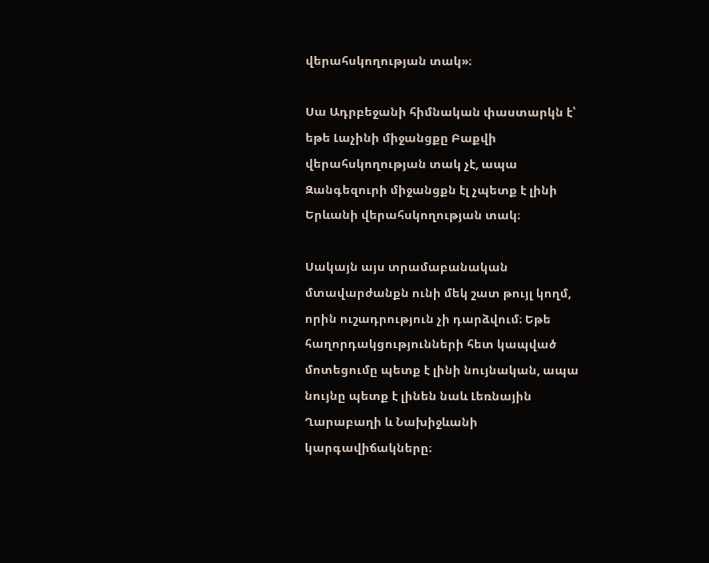վերահսկողության տակ»։

Սա Ադրբեջանի հիմնական փաստարկն է՝ եթե Լաչինի միջանցքը Բաքվի վերահսկողության տակ չէ, ապա Զանգեզուրի միջանցքն էլ չպետք է լինի Երևանի վերահսկողության տակ։

Սակայն այս տրամաբանական մտավարժանքն ունի մեկ շատ թույլ կողմ, որին ուշադրություն չի դարձվում։ Եթե հաղորդակցությունների հետ կապված մոտեցումը պետք է լինի նույնական, ապա նույնը պետք է լինեն նաև Լեռնային Ղարաբաղի և Նախիջևանի կարգավիճակները։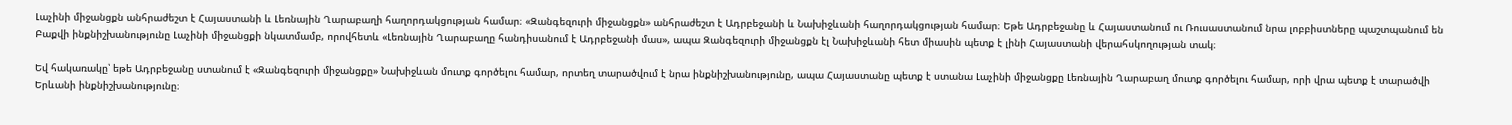Լաչինի միջանցքն անհրաժեշտ է Հայաստանի և Լեռնային Ղարաբաղի հաղորդակցության համար։ «Զանգեզուրի միջանցքն» անհրաժեշտ է Ադրբեջանի և Նախիջևանի հաղորդակցության համար։ Եթե Ադրբեջանը և Հայաստանում ու Ռուսաստանում նրա լոբբիստները պաշտպանում են Բաքվի ինքնիշխանությունը Լաչինի միջանցքի նկատմամբ, որովհետև «Լեռնային Ղարաբաղը հանդիսանում է Ադրբեջանի մաս», ապա Զանգեզուրի միջանցքն էլ Նախիջևանի հետ միասին պետք է լինի Հայաստանի վերահսկողության տակ։

Եվ հակառակը՝ եթե Ադրբեջանը ստանում է «Զանգեզուրի միջանցքը» Նախիջևան մուտք գործելու համար, որտեղ տարածվում է նրա ինքնիշխանությունը, ապա Հայաստանը պետք է ստանա Լաչինի միջանցքը Լեռնային Ղարաբաղ մուտք գործելու համար, որի վրա պետք է տարածվի Երևանի ինքնիշխանությունը։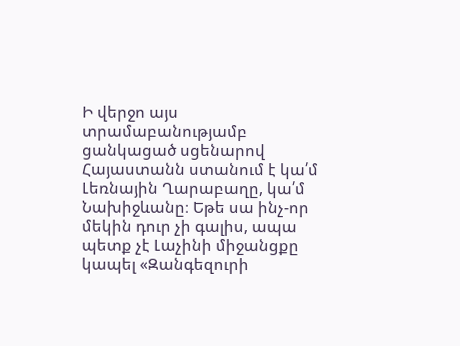Ի վերջո այս տրամաբանությամբ ցանկացած սցենարով Հայաստանն ստանում է կա՛մ Լեռնային Ղարաբաղը, կա՛մ Նախիջևանը։ Եթե սա ինչ-որ մեկին դուր չի գալիս, ապա պետք չէ Լաչինի միջանցքը կապել «Զանգեզուրի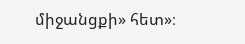միջանցքի» հետ»։